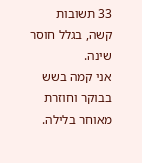33 תשובות
קשה, בגלל חוסר שינה.
אני קמה בשש בבוקר וחוזרת מאוחר בלילה.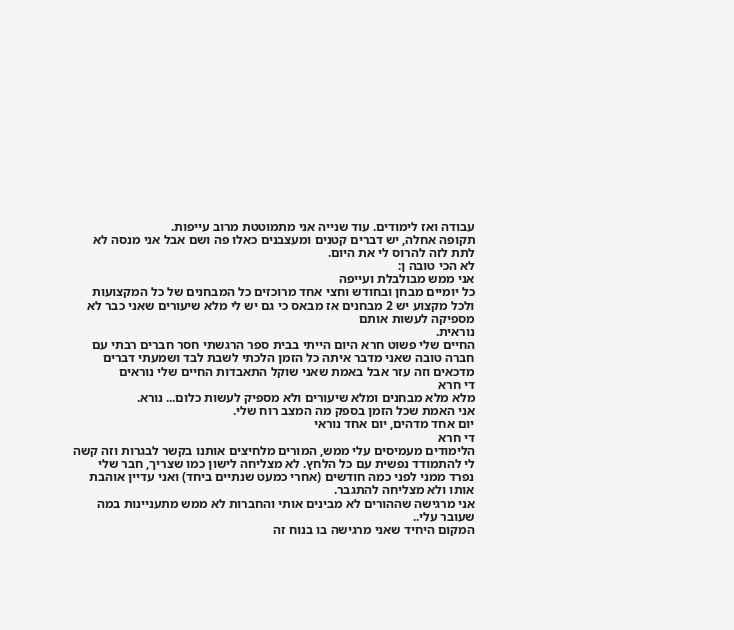עבודה ואז לימודים. עוד שנייה אני מתמוטטת מרוב עייפות.
תקופה אחלה, יש דברים קטנים ומעצבנים כאלו פה ושם אבל אני מנסה לא לתת לזה להרוס לי את היום.
לא הכי טובה ן:
אני ממש מבולבלת ועייפה
כל יומיים מבחן ובחודש וחצי אחד מרוכזים כל המבחנים של כל המקצועות ולכל מקצוע יש 2 מבחנים אז מבאס כי גם יש לי מלא שיעורים שאני כבר לא מספיקה לעשות אותם
נוראית.
החיים שלי פשוט חרא היום הייתי בבית ספר הרגשתי חסר חברים רבתי עם חברה טובה שאני מדבר איתה כל הזמן הלכתי לשבת לבד ושמעתי דברים מדכאים וזה עזר אבל באמת שאני שוקל התאבדות החיים שלי נוראים
די חרא
מלא מלא מבחנים ומלא שיעורים ולא מספיק לעשות כלום... נורא.
אני האמת שכל הזמן בספק מה המצב רוח שלי.
יום אחד מדהים, יום אחד נוראי
די חרא
הלימודים מעמיסים עלי ממש, המורים מלחיצים אותנו בקשר לבגרות וזה קשה לי להתמודד נפשית עם כל הלחץ. לא מצליחה לישון כמו שצריך, חבר שלי נפרד ממני לפני כמה חודשים (אחרי כמעט שנתיים ביחד) ואני עדיין אוהבת אותו ולא מצליחה להתגבר.
אני מרגישה שההורים לא מבינים אותי והחברות לא ממש מתעניינות במה שעובר עלי..
המקום היחיד שאני מרגישה בו בנוח זה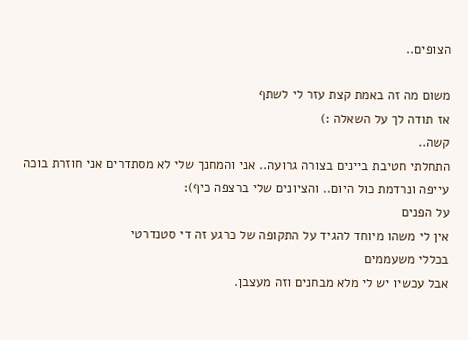הצופים..

משום מה זה באמת קצת עזר לי לשתף
אז תודה לך על השאלה :)
קשה..
התחלתי חטיבת ביינים בצורה גרועה.. אני והמחנך שלי לא מסתדרים אני חוזרת בוכה עייפה ונרדמת כול היום.. והציונים שלי ברצפה כיף):
על הפנים
אין לי משהו מיוחד להגיד על התקופה של כרגע זה די סטנדרטי
בכללי משעממים
אבל עכשיו יש לי מלא מבחנים וזה מעצבן.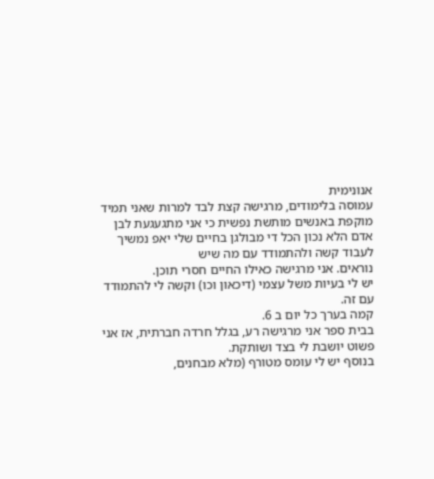אנונימית
עמוסה בלימודים, מרגישה קצת לבד למרות שאני תמיד מוקפת באנשים מותשת נפשית כי אני מתגעגעת לבן אדם הלא נכון הכל די מבולגן בחיים שלי יאפ נמשיך לעבוד קשה ולהתמודד עם מה שיש
נוראים. אני מרגישה כאילו החיים חסרי תוכן.
יש לי בעיות משל עצמי (דיכאון וכו) וקשה לי להתמודד עם זה.
קמה בערך כל יום ב 6.
בבית ספר אני מרגישה רע, בגלל חרדה חברתית, אז אני פשוט יושבת לי בצד ושותקת.
בנוסף יש לי עומס מטורף (מלא מבחנים,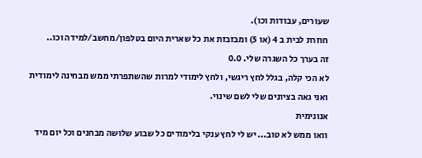שעורים, עבודות וכו).
חוזרת לבית ב 4 (או 5) ומבזבזת את כל שארית היום בטלפון/מחשב/למידה וכו..
זה בערך כל השגרה שלי. 0.0
לא הכי קלה, בגלל לחץ ריגשי, ולחץ לימודי למרות שהשתפרתי ממש מבחינה לימודית ואני גאה בציונים שלי לשם שינוי.
אנונימית
וואו ממש לא טוב... יש לי לחץ ענקי בלימודים כל שבוע שלושה מבחנים וכל יום מיד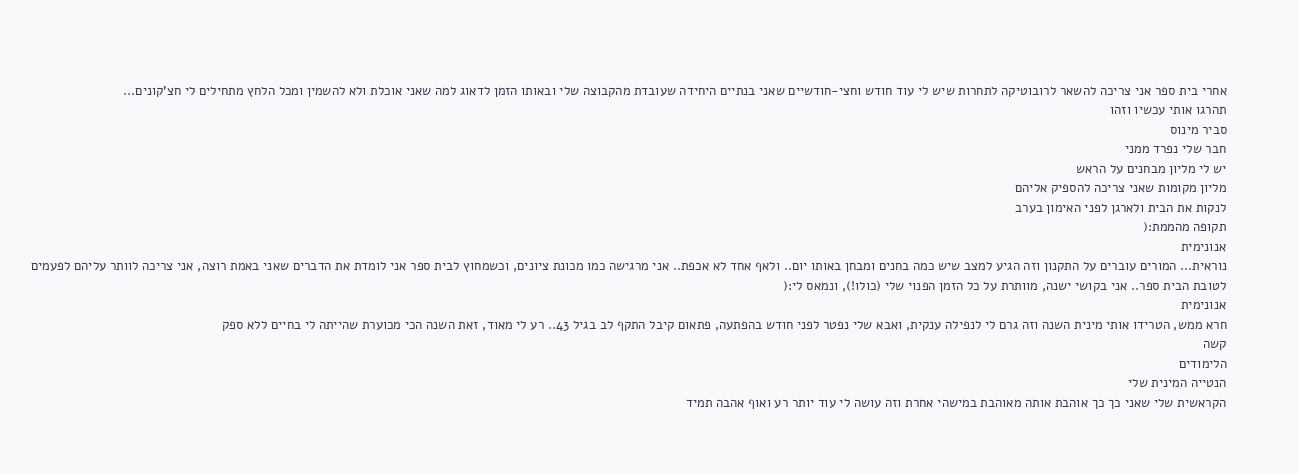אחרי בית ספר אני צריכה להשאר לרובוטיקה לתחרות שיש לי עוד חודש וחצי-חודשיים שאני בנתיים היחידה שעובדת מהקבוצה שלי ובאותו הזמן לדאוג למה שאני אוכלת ולא להשמין ומכל הלחץ מתחילים לי חצ'קונים...
תהרגו אותי עכשיו וזהו
סביר מינוס
חבר שלי נפרד ממני
יש לי מליון מבחנים על הראש
מליון מקומות שאני צריכה להספיק אליהם
לנקות את הבית ולארגן לפני האימון בערב
תקופה מהממת:(
אנונימית
נוראית... המורים עוברים על התקנון וזה הגיע למצב שיש כמה בחנים ומבחן באותו יום.. ולאף אחד לא אכפת.. אני מרגישה כמו מכונת ציונים, וכשמחוץ לבית ספר אני לומדת את הדברים שאני באמת רוצה, אני צריכה לוותר עליהם לפעמים לטובת הבית ספר.. אני בקושי ישנה, מוותרת על כל הזמן הפנוי שלי (כולו!), ונמאס לי:(
אנונימית
חרא ממש, הטרידו אותי מינית השנה וזה גרם לי לנפילה ענקית, ואבא שלי נפטר לפני חודש בהפתעה, פתאום קיבל התקף לב בגיל 43.. רע לי מאוד, זאת השנה הכי מכוערת שהייתה לי בחיים ללא ספק
קשה
הלימודים
הנטייה המינית שלי
הקראשית שלי שאני כך כך אוהבת אותה מאוהבת במישהי אחרת וזה עושה לי עוד יותר רע ואוף אהבה תמיד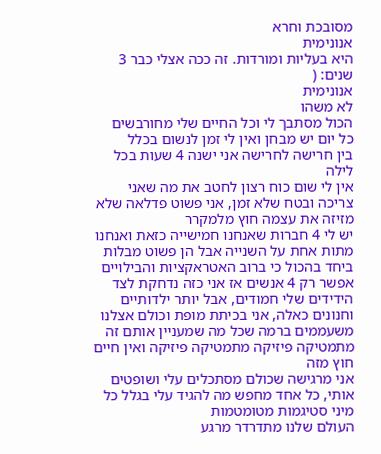מסובכת וחרא
אנונימית
היא בעליות ומורדות. זה ככה אצלי כבר 3 שנים: (
אנונימית
לא משהו
הכול מסתבך לי וכל החיים שלי מחורבשים
כל יום יש מבחן ואין לי זמן לנשום בכלל
בין חרישה לחרישה אני ישנה 4 שעות בכל לילה
אין לי שום כוח רצון לחטב את מה שאני צריכה ובטח שלא זמן, אני פשוט פדלאה שלא מזיזה את עצמה חוץ מלמקרר
יש לי 4 חברות שאנחנו חמישייה כזאת ואנחנו מתות אחת על השנייה אבל הן פשוט מבלות ביחד בהכול כי ברוב האטראקציות והבילויים אפשר רק 4 אנשים אז אני כזה נדחקת לצד
הידידים שלי חמודים, אבל יותר ילדותיים וחנונים כאלה, אני בכיתת מופת וכולם אצלנו משעממים ברמה שכל מה שמעניין אותם זה מתמטיקה פיזיקה מתמטיקה פיזיקה ואין חיים חוץ מזה
אני מרגישה שכולם מסתכלים עלי ושופטים אותי, כל אחד מחפש מה להגיד עלי בגלל כל מיני סטיגמות מטומטמות
העולם שלנו מתדרדר מרגע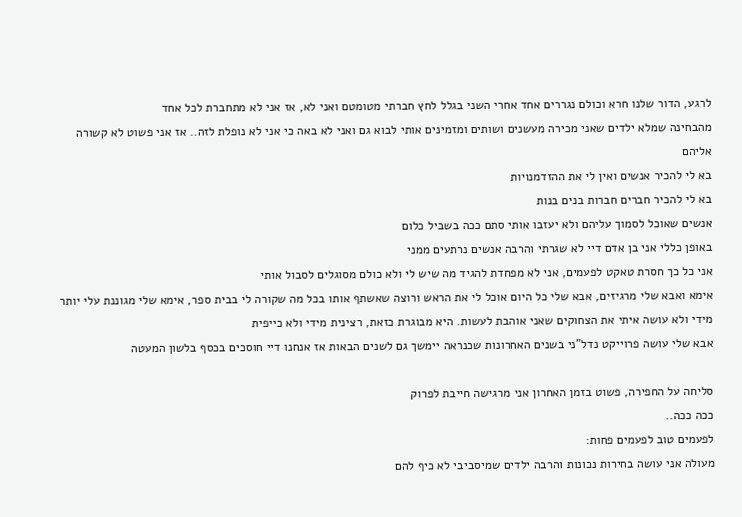לרגע, הדור שלנו חרא וכולם נגררים אחד אחרי השני בגלל לחץ חברתי מטומטם ואני לא, אז אני לא מתחברת לכל אחד
מהבחינה שמלא ילדים שאני מכירה מעשנים ושותים ומזמינים אותי לבוא גם ואני לא באה כי אני לא נופלת לזה.. אז אני פשוט לא קשורה אליהם
בא לי להכיר אנשים ואין לי את ההזדמנויות
בא לי להכיר חברים חברות בנים בנות
אנשים שאוכל לסמוך עליהם ולא יעזבו אותי סתם ככה בשביל כלום
באופן כללי אני בן אדם דיי לא שגרתי והרבה אנשים נרתעים ממני
אני כל כך חסרת טאקט לפעמים, אני לא מפחדת להגיד מה שיש לי ולא כולם מסוגלים לסבול אותי
אימא ואבא שלי מרגיזים, אבא שלי כל היום אוכל לי את הראש ורוצה שאשתף אותו בכל מה שקורה לי בבית ספר, אימא שלי מגוננת עלי יותר מידי ולא עושה איתי את הצחוקים שאני אוהבת לעשות. היא מבוגרת כזאת, רצינית מידי ולא כייפית
אבא שלי עושה פרוייקט נדל"ני בשנים האחרונות שכנראה יימשך גם לשנים הבאות אז אנחנו דיי חוסכים בכסף בלשון המעטה

סליחה על החפירה, פשוט בזמן האחרון אני מרגישה חייבת לפרוק
ככה ככה..
לפעמים טוב לפעמים פחות:
מעולה אני עושה בחירות נכונות והרבה ילדים שמיסביבי לא כיף להם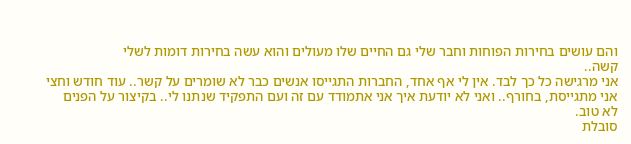והם עושים בחירות הפוחות וחבר שלי גם החיים שלו מעולים והוא עשה בחירות דומות לשלי
קשה..
אני מרגישה כל כך לבד. אין לי אף אחד, החברות התגייסו אנשים כבר לא שומרים על קשר.. עוד חודש וחצי אני מתגייסת, בחורף.. ואני לא יודעת איך אני אתמודד עם זה ועם התפקיד שנתנו לי.. בקיצור על הפנים
לא טוב.
סובלת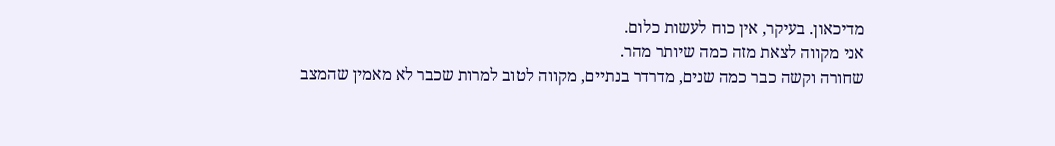מדיכאון. בעיקר, אין כוח לעשות כלום.
אני מקווה לצאת מזה כמה שיותר מהר.
שחורה וקשה כבר כמה שנים, מדרדר בנתיים, מקווה לטוב למרות שכבר לא מאמין שהמצב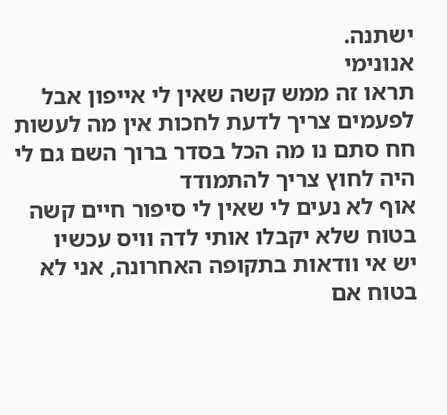ישתנה.
אנונימי
תראו זה ממש קשה שאין לי אייפון אבל לפעמים צריך לדעת לחכות אין מה לעשות
חח סתם נו מה הכל בסדר ברוך השם גם לי היה לחוץ צריך להתמודד
אוף לא נעים לי שאין לי סיפור חיים קשה בטוח שלא יקבלו אותי לדה וויס עכשיו
יש אי וודאות בתקופה האחרונה, אני לא בטוח אם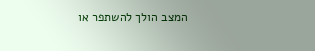המצב הולך להשתפר או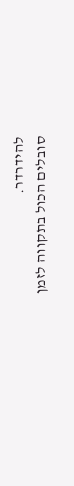להידרדר.
סובלים הכול בתקווה לזמן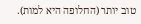טוב יותר (החלופה היא למות).